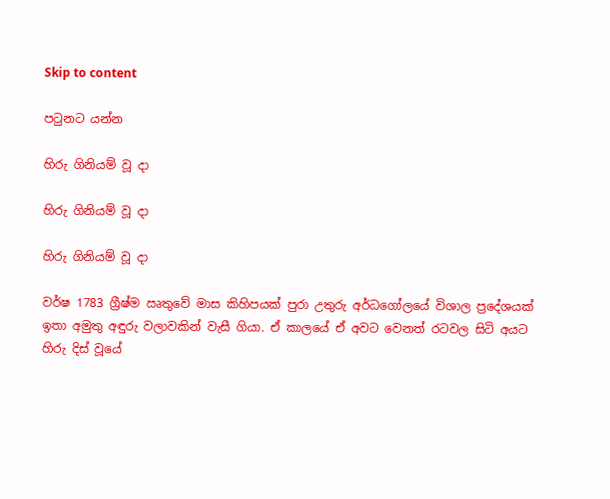Skip to content

පටුනට යන්න

හිරු ගිනියම් වූ දා

හිරු ගිනියම් වූ දා

හිරු ගිනියම් වූ දා

වර්ෂ 1783 ග්‍රීෂ්ම ඍතුවේ මාස කිහිපයක් පුරා උතුරු අර්ධගෝලයේ විශාල ප්‍රදේශයක් ඉතා අමුතු අඳුරු වලාවකින් වැසී ගියා. ඒ කාලයේ ඒ අවට වෙනත් රටවල සිටි අයට හිරු දිස් වූයේ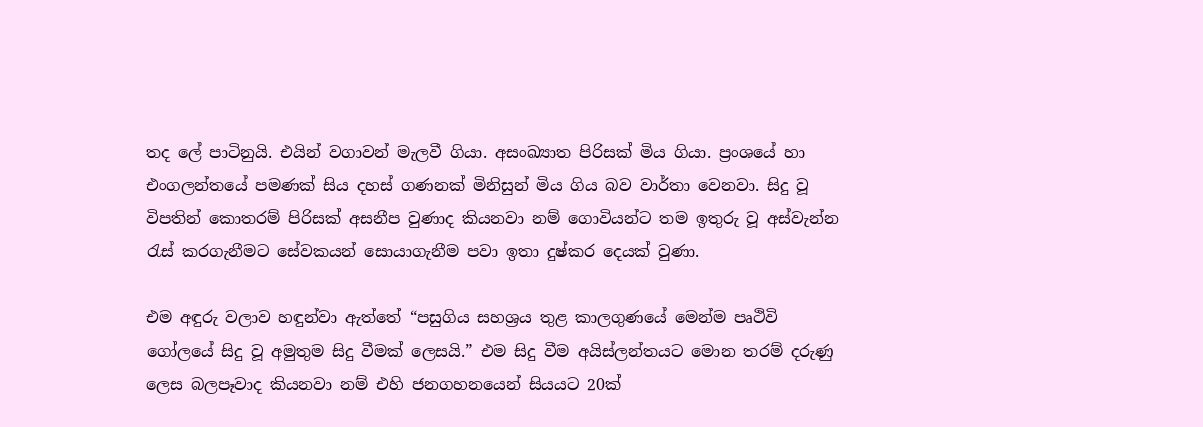තද ලේ පාටිනුයි. එයින් වගාවන් මැලවී ගියා. අසංඛ්‍යාත පිරිසක් මිය ගියා. ප්‍රංශයේ හා එංගලන්තයේ පමණක් සිය දහස් ගණනක් මිනිසුන් මිය ගිය බව වාර්තා වෙනවා. සිදු වූ විපතින් කොතරම් පිරිසක් අසනීප වුණාද කියනවා නම් ගොවියන්ට තම ඉතුරු වූ අස්වැන්න රැස් කරගැනීමට සේවකයන් සොයාගැනීම පවා ඉතා දුෂ්කර දෙයක් වුණා.

එම අඳුරු වලාව හඳුන්වා ඇත්තේ “පසුගිය සහශ්‍රය තුළ කාලගුණයේ මෙන්ම පෘථිවි ගෝලයේ සිදු වූ අමුතුම සිදු වීමක් ලෙසයි.” එම සිදු වීම අයිස්ලන්තයට මොන තරම් දරුණු ලෙස බලපෑවාද කියනවා නම් එහි ජනගහනයෙන් සියයට 20ක්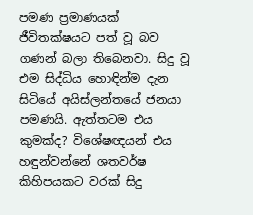පමණ ප්‍රමාණයක් ජීවිතක්ෂයට පත් වූ බව ගණන් බලා තිබෙනවා. සිදු වූ එම සිද්ධිය හොඳින්ම දැන සිටියේ අයිස්ලන්තයේ ජනයා පමණයි. ඇත්තටම එය කුමක්ද? විශේෂඥයන් එය හඳුන්වන්නේ ශතවර්ෂ කිහිපයකට වරක් සිදු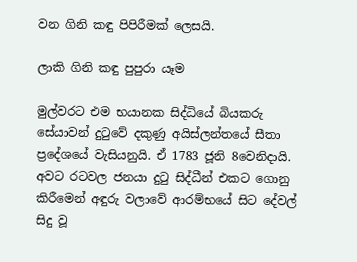වන ගිනි කඳු පිපිරීමක් ලෙසයි.

ලාකි ගිනි කඳු පුපුරා යෑම

මුල්වරට එම භයානක සිද්ධියේ බියකරු සේයාවන් දුටුවේ දකුණු අයිස්ලන්තයේ සීතා ප්‍රදේශයේ වැසියනුයි. ඒ 1783 ජූනි 8වෙනිදායි. අවට රටවල ජනයා දුටු සිද්ධීන් එකට ගොනු කිරීමෙන් අඳුරු වලාවේ ආරම්භයේ සිට දේවල් සිදු වූ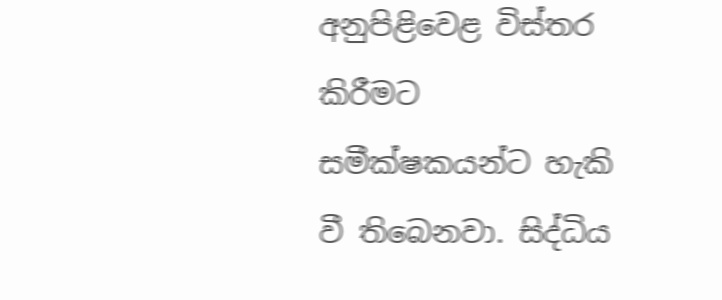අනුපිළිවෙළ විස්තර කිරීමට සමීක්ෂකයන්ට හැකි වී තිබෙනවා. සිද්ධිය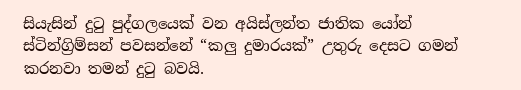සියැසින් දුටු පුද්ගලයෙක් වන අයිස්ලන්ත ජාතික යෝන් ස්ටින්ග්‍රිම්සන් පවසන්නේ “කලු දුමාරයක්” උතුරු දෙසට ගමන් කරනවා තමන් දුටු බවයි.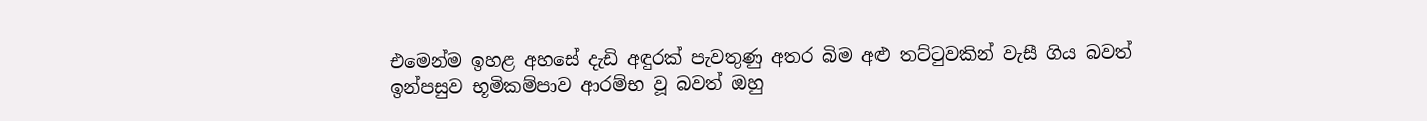එමෙන්ම ඉහළ අහසේ දැඩි අඳුරක් පැවතුණු අතර බිම අළු තට්ටුවකින් වැසී ගිය බවත් ඉන්පසුව භූමිකම්පාව ආරම්භ වූ බවත් ඔහු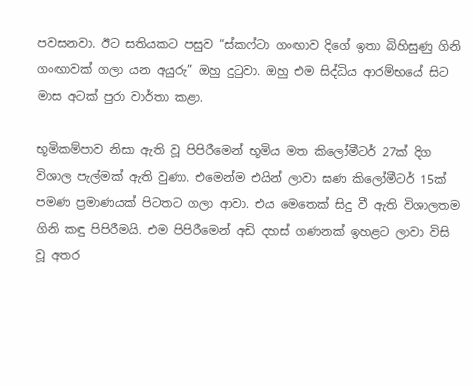පවසනවා. ඊට සතියකට පසුව “ස්කෆ්ටා ගංඟාව දිගේ ඉතා බිහිසුණු ගිනි ගංඟාවක් ගලා යන අයුරු” ඔහු දුටුවා. ඔහු එම සිද්ධිය ආරම්භයේ සිට මාස අටක් පුරා වාර්තා කළා.

භූමිකම්පාව නිසා ඇති වූ පිපිරීමෙන් භූමිය මත කිලෝමීටර් 27ක් දිග විශාල පැල්මක් ඇති වුණා. එමෙන්ම එයින් ලාවා ඝණ කිලෝමීටර් 15ක් පමණ ප්‍රමාණයක් පිටතට ගලා ආවා. එය මෙතෙක් සිදු වී ඇති විශාලතම ගිනි කඳු පිපිරීමයි. එම පිපිරීමෙන් අඩි දහස් ගණනක් ඉහළට ලාවා විසි වූ අතර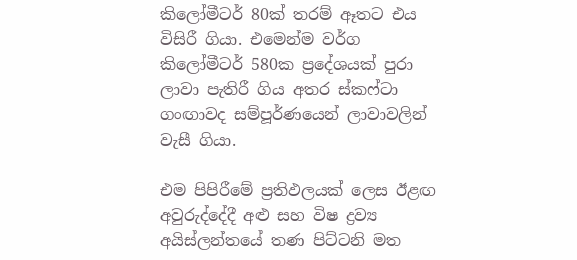කිලෝමීටර් 80ක් තරම් ඈතට එය විසිරී ගියා. එමෙන්ම වර්ග කිලෝමීටර් 580ක ප්‍රදේශයක් පුරා ලාවා පැතිරී ගිය අතර ස්කෆ්ටා ගංඟාවද සම්පූර්ණයෙන් ලාවාවලින් වැසී ගියා.

එම පිපිරීමේ ප්‍රතිඵලයක් ලෙස ඊළඟ අවුරුද්දේදී අළු සහ විෂ ද්‍රව්‍ය අයිස්ලන්තයේ තණ පිට්ටනි මත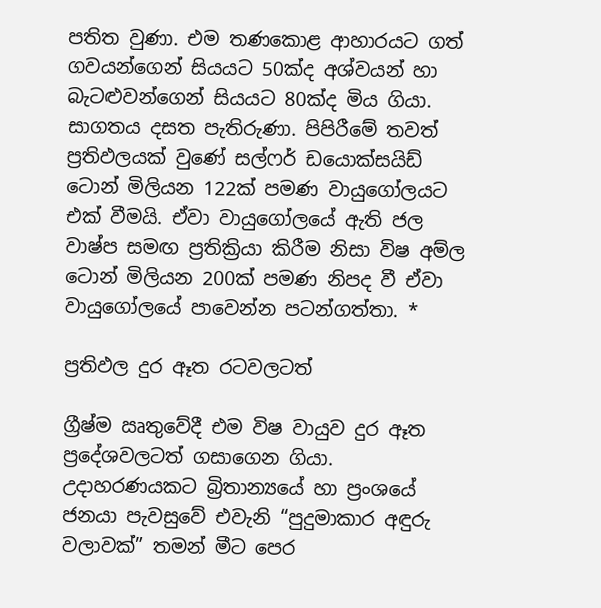පතිත වුණා. එම තණකොළ ආහාරයට ගත් ගවයන්ගෙන් සියයට 50ක්ද අශ්වයන් හා බැටළුවන්ගෙන් සියයට 80ක්ද මිය ගියා. සාගතය දසත පැතිරුණා. පිපිරීමේ තවත් ප්‍රතිඵලයක් වුණේ සල්ෆර් ඩයොක්සයිඩ් ටොන් මිලියන 122ක් පමණ වායුගෝලයට එක් වීමයි. ඒවා වායුගෝලයේ ඇති ජල වාෂ්ප සමඟ ප්‍රතික්‍රියා කිරීම නිසා විෂ අම්ල ටොන් මිලියන 200ක් පමණ නිපද වී ඒවා වායුගෝලයේ පාවෙන්න පටන්ගත්තා. *

ප්‍රතිඵල දුර ඈත රටවලටත්

ග්‍රීෂ්ම ඍතුවේදී එම විෂ වායුව දුර ඈත ප්‍රදේශවලටත් ගසාගෙන ගියා. උදාහරණයකට බ්‍රිතාන්‍යයේ හා ප්‍රංශයේ ජනයා පැවසුවේ එවැනි “පුදුමාකාර අඳුරු වලාවක්” තමන් මීට පෙර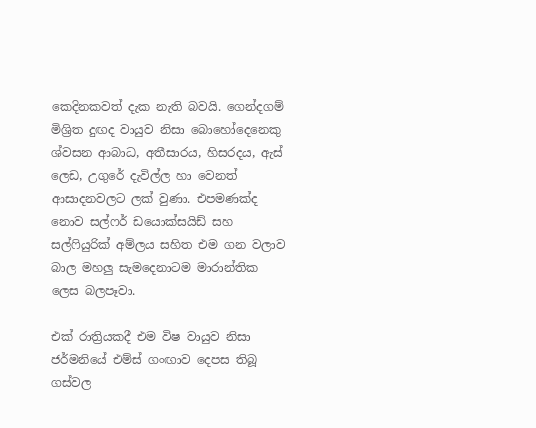කෙදිනකවත් දැක නැති බවයි. ගෙන්දගම් මිශ්‍රිත දුඟද වායුව නිසා බොහෝදෙනෙකු ශ්වසන ආබාධ, අතීසාරය, හිසරදය, ඇස් ලෙඩ, උගුරේ දැවිල්ල හා වෙනත් ආසාදනවලට ලක් වුණා. එපමණක්ද නොව සල්ෆර් ඩයොක්සයිඩ් සහ සල්ෆියුරික් අම්ලය සහිත එම ගන වලාව බාල මහලු සැමදෙනාටම මාරාන්තික ලෙස බලපෑවා.

එක් රාත්‍රියකදී එම විෂ වායුව නිසා ජර්මනියේ එම්ස් ගංඟාව දෙපස තිබූ ගස්වල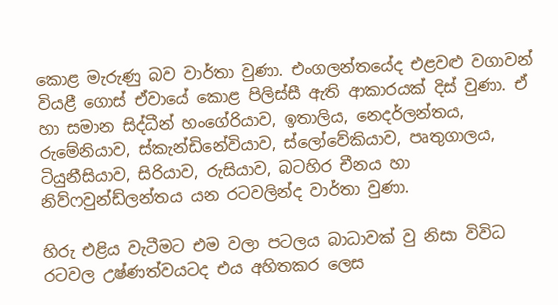කොළ මැරුණු බව වාර්තා වුණා. එංගලන්තයේද එළවළු වගාවන් වියළී ගොස් ඒවායේ කොළ පිලිස්සී ඇති ආකාරයක් දිස් වුණා. ඒ හා සමාන සිද්ධීන් හංගේරියාව, ඉතාලිය, නෙදර්ලන්තය, රුමේනියාව, ස්කැන්ඩිනේවියාව, ස්ලෝවේකියාව, පෘතුගාලය, ටියුනීසියාව, සිරියාව, රුසියාව, බටහිර චීනය හා නිව්ෆවුන්ඩ්ලන්තය යන රටවලින්ද වාර්තා වුණා.

හිරු එළිය වැටීමට එම වලා පටලය බාධාවක් වු නිසා විවිධ රටවල උෂ්ණත්වයටද එය අහිතකර ලෙස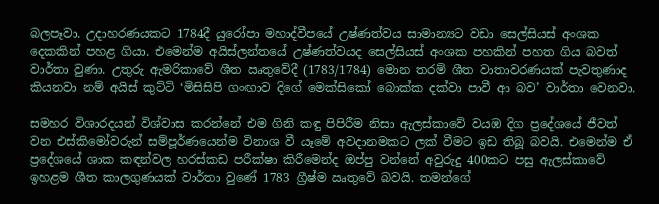බලපෑවා. උදාහරණයකට 1784දී යුරෝපා මහාද්වීපයේ උෂ්ණත්වය සාමාන්‍යට වඩා සෙල්සියස් අංශක දෙකකින් පහළ ගියා. එමෙන්ම අයිස්ලන්තයේ උෂ්ණත්වයද සෙල්සියස් අංශක පහකින් පහත ගිය බවත් වාර්තා වුණා. උතුරු ඇමරිකාවේ ශීත ඍතුවේදී (1783/1784) මොන තරම් ශීත වාතාවරණයක් පැවතුණාද කියනවා නම් අයිස් කුට්ටි ‘මිසිසිපි ගංඟාව දිගේ මෙක්සිකෝ බොක්ක දක්වා පාවී ආ බව’ වාර්තා වෙනවා.

සමහර විශාරදයන් විශ්වාස කරන්නේ එම ගිනි කඳු පිපිරීම නිසා ඇලස්කාවේ වයඹ දිග ප්‍රදේශයේ ජීවත් වන එස්කිමෝවරුන් සම්පූර්ණයෙන්ම විනාශ වී යෑමේ අවදානමකට ලක් වීමට ඉඩ තිබූ බවයි. එමෙන්ම ඒ ප්‍රදේශයේ ශාක කඳන්වල හරස්කඩ පරීක්ෂා කිරීමෙන්ද ඔප්පු වන්නේ අවුරුදු 400කට පසු ඇලස්කාවේ ඉහළම ශීත කාලගුණයක් වාර්තා වුණේ 1783 ග්‍රීෂ්ම ඍතුවේ බවයි. තමන්ගේ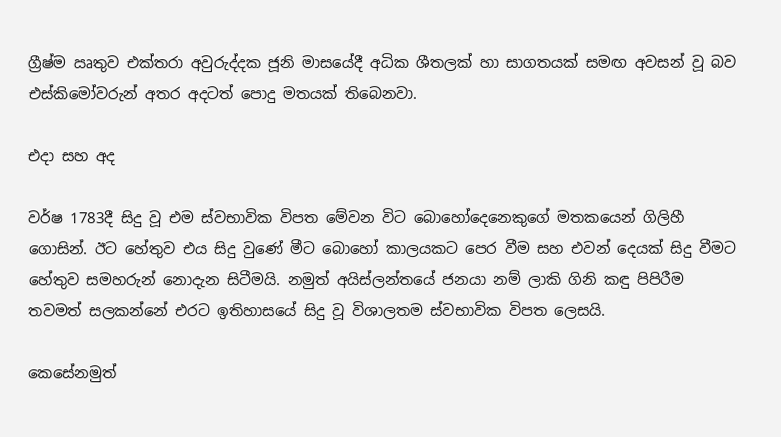ග්‍රීෂ්ම ඍතුව එක්තරා අවුරුද්දක ජූනි මාසයේදී අධික ශීතලක් හා සාගතයක් සමඟ අවසන් වූ බව එස්කිමෝවරුන් අතර අදටත් පොදු මතයක් තිබෙනවා.

එදා සහ අද

වර්ෂ 1783දී සිදු වූ එම ස්වභාවික විපත මේවන විට බොහෝදෙනෙකුගේ මතකයෙන් ගිලිහී ගොසින්. ඊට හේතුව එය සිදු වුණේ මීට බොහෝ කාලයකට පෙර වීම සහ එවන් දෙයක් සිදු වීමට හේතුව සමහරුන් නොදැන සිටීමයි. නමුත් අයිස්ලන්තයේ ජනයා නම් ලාකි ගිනි කඳු පිපිරීම තවමත් සලකන්නේ එරට ඉතිහාසයේ සිදු වූ විශාලතම ස්වභාවික විපත ලෙසයි.

කෙසේනමුත්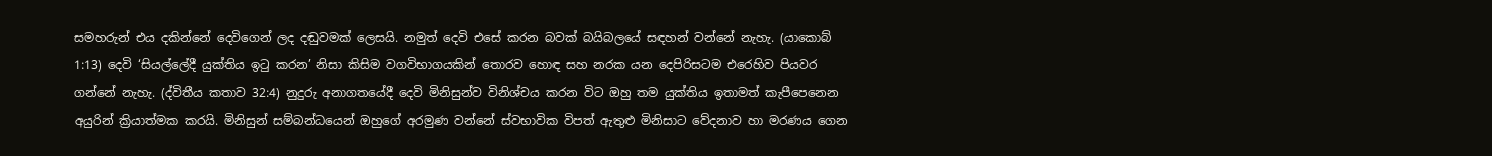සමහරුන් එය දකින්නේ දෙවිගෙන් ලද දඬුවමක් ලෙසයි. නමුත් දෙවි එසේ කරන බවක් බයිබලයේ සඳහන් වන්නේ නැහැ. (යාකොබ් 1:13) දෙවි ‘සියල්ලේදී යුක්තිය ඉටු කරන’ නිසා කිසිම වගවිභාගයකින් තොරව හොඳ සහ නරක යන දෙපිරිසටම එරෙහිව පියවර ගන්නේ නැහැ. (ද්විතීය කතාව 32:4) නුදුරු අනාගතයේදී දෙවි මිනිසුන්ව විනිශ්චය කරන විට ඔහු තම යුක්තිය ඉතාමත් කැපීපෙනෙන අයුරින් ක්‍රියාත්මක කරයි. මිනිසුන් සම්බන්ධයෙන් ඔහුගේ අරමුණ වන්නේ ස්වභාවික විපත් ඇතුළු මිනිසාට වේදනාව හා මරණය ගෙන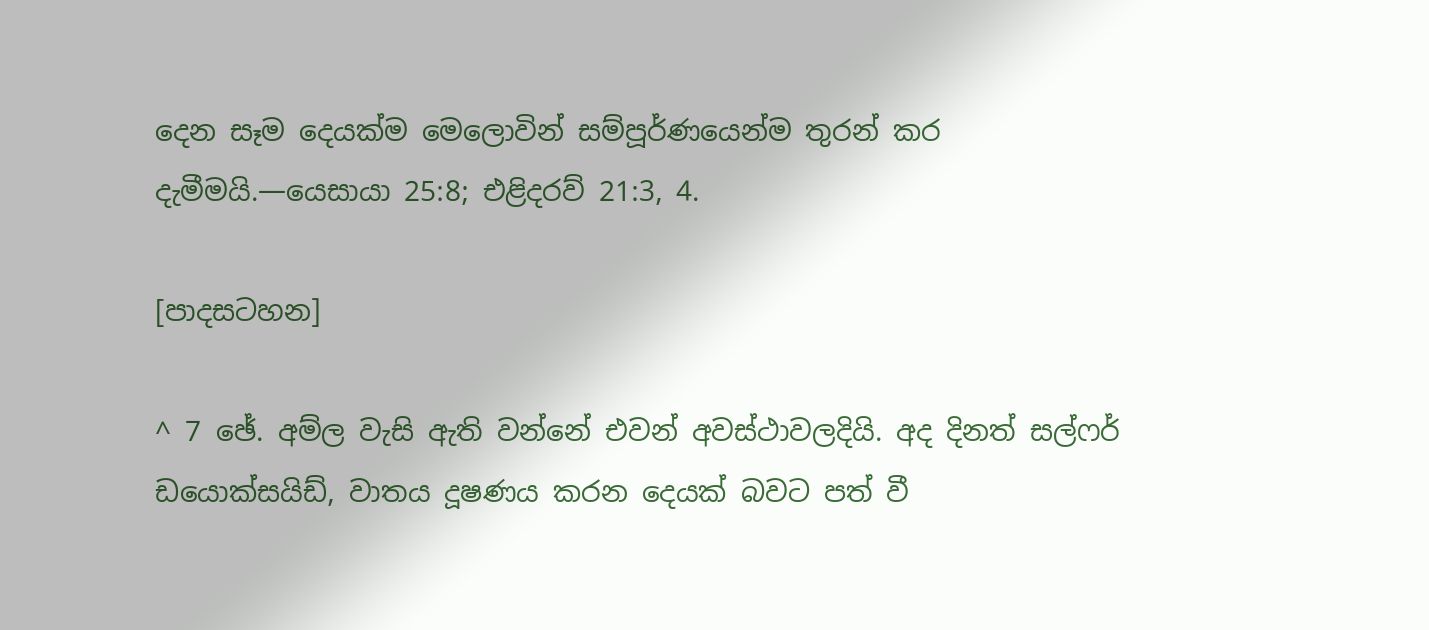දෙන සෑම දෙයක්ම මෙලොවින් සම්පූර්ණයෙන්ම තුරන් කර දැමීමයි.—යෙසායා 25:8; එළිදරව් 21:3, 4.

[පාදසටහන]

^ 7 ඡේ. අම්ල වැසි ඇති වන්නේ එවන් අවස්ථාවලදියි. අද දිනත් සල්ෆර් ඩයොක්සයිඩ්, වාතය දූෂණය කරන දෙයක් බවට පත් වී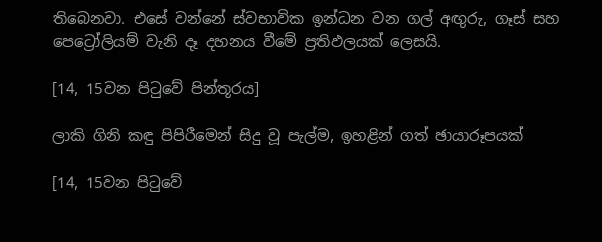තිබෙනවා. එසේ වන්නේ ස්වභාවික ඉන්ධන වන ගල් අඟුරු, ගෑස් සහ පෙට්‍රෝලියම් වැනි දෑ දහනය වීමේ ප්‍රතිඵලයක් ලෙසයි.

[14, 15වන පිටුවේ පින්තූරය]

ලාකි ගිනි කඳු පිපිරීමෙන් සිදු වූ පැල්ම, ඉහළින් ගත් ඡායාරූපයක්

[14, 15වන පිටුවේ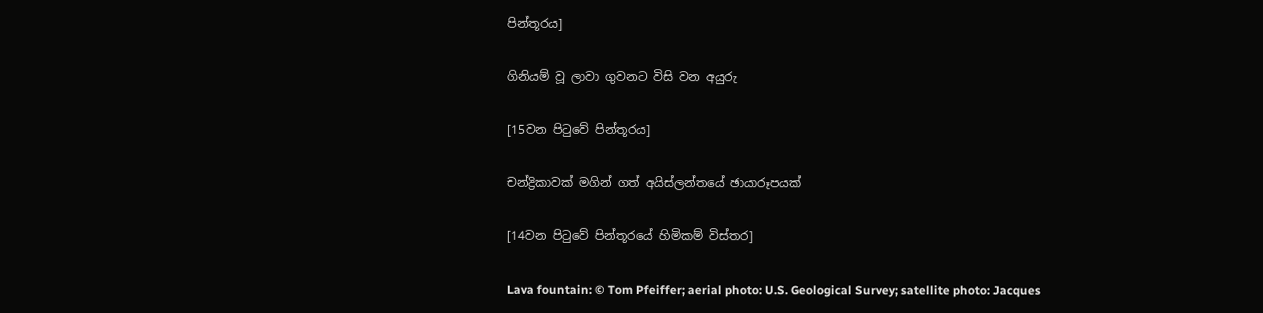පින්තූරය]

ගිනියම් වූ ලාවා ගුවනට විසි වන අයුරු

[15වන පිටුවේ පින්තූරය]

චන්ද්‍රිකාවක් මගින් ගත් අයිස්ලන්තයේ ඡායාරූපයක්

[14වන පිටුවේ පින්තූරයේ හිමිකම් විස්තර]

Lava fountain: © Tom Pfeiffer; aerial photo: U.S. Geological Survey; satellite photo: Jacques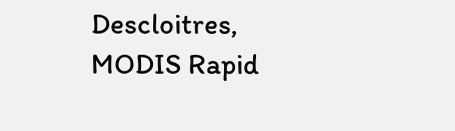Descloitres, MODIS Rapid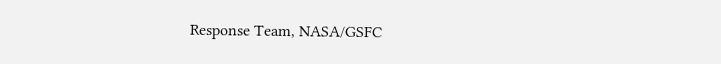Response Team, NASA/GSFC